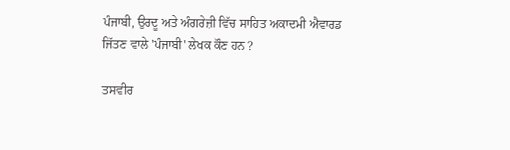ਪੰਜਾਬੀ, ਉਰਦੂ ਅਤੇ ਅੰਗਰੇਜ਼ੀ ਵਿੱਚ ਸਾਹਿਤ ਅਕਾਦਮੀ ਐਵਾਰਡ ਜਿੱਤਣ ਵਾਲੇ 'ਪੰਜਾਬੀ' ਲੇਖਕ ਕੌਣ ਹਨ ?

ਤਸਵੀਰ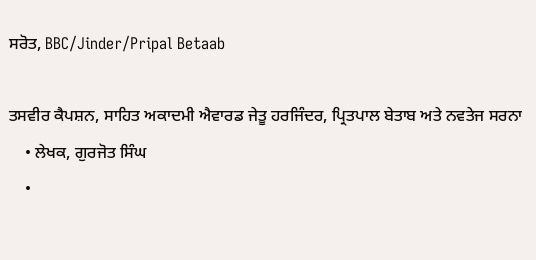ਸਰੋਤ, BBC/Jinder/Pripal Betaab

ਤਸਵੀਰ ਕੈਪਸ਼ਨ, ਸਾਹਿਤ ਅਕਾਦਮੀ ਐਵਾਰਡ ਜੇਤੂ ਹਰਜਿੰਦਰ, ਪ੍ਰਿਤਪਾਲ ਬੇਤਾਬ ਅਤੇ ਨਵਤੇਜ ਸਰਨਾ
    • ਲੇਖਕ, ਗੁਰਜੋਤ ਸਿੰਘ
    •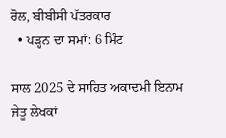ਰੋਲ, ਬੀਬੀਸੀ ਪੱਤਰਕਾਰ
  • ਪੜ੍ਹਨ ਦਾ ਸਮਾਂ: 6 ਮਿੰਟ

ਸਾਲ 2025 ਦੇ ਸਾਹਿਤ ਅਕਾਦਮੀ ਇਨਾਮ ਜੇਤੂ ਲੇਖਕਾਂ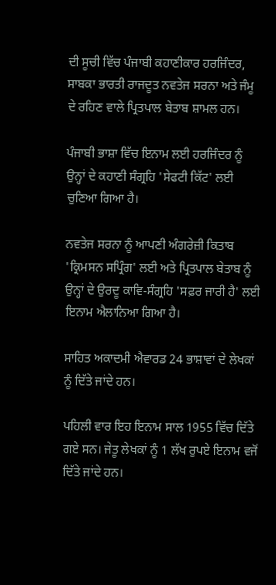ਦੀ ਸੂਚੀ ਵਿੱਚ ਪੰਜਾਬੀ ਕਹਾਣੀਕਾਰ ਹਰਜਿੰਦਰ, ਸਾਬਕਾ ਭਾਰਤੀ ਰਾਜਦੂਤ ਨਵਤੇਜ ਸਰਨਾ ਅਤੇ ਜੰਮੂ ਦੇ ਰਹਿਣ ਵਾਲੇ ਪ੍ਰਿਤਪਾਲ ਬੇਤਾਬ ਸ਼ਾਮਲ ਹਨ।

ਪੰਜਾਬੀ ਭਾਸ਼ਾ ਵਿੱਚ ਇਨਾਮ ਲਈ ਹਰਜਿੰਦਰ ਨੂੰ ਉਨ੍ਹਾਂ ਦੇ ਕਹਾਣੀ ਸੰਗ੍ਰਹਿ 'ਸੇਫਟੀ ਕਿੱਟ' ਲਈ ਚੁਣਿਆ ਗਿਆ ਹੈ।

ਨਵਤੇਜ ਸਰਨਾ ਨੂੰ ਆਪਣੀ ਅੰਗਰੇਜ਼ੀ ਕਿਤਾਬ 'ਕ੍ਰਿਮਸਨ ਸਪ੍ਰਿੰਗ' ਲਈ ਅਤੇ ਪ੍ਰਿਤਪਾਲ ਬੇਤਾਬ ਨੂੰ ਉਨ੍ਹਾਂ ਦੇ ਉਰਦੂ ਕਾਵਿ-ਸੰਗ੍ਰਹਿ 'ਸਫ਼ਰ ਜਾਰੀ ਹੈ' ਲਈ ਇਨਾਮ ਐਲਾਨਿਆ ਗਿਆ ਹੈ।

ਸਾਹਿਤ ਅਕਾਦਮੀ ਐਵਾਰਡ 24 ਭਾਸ਼ਾਵਾਂ ਦੇ ਲੇਖਕਾਂ ਨੂੰ ਦਿੱਤੇ ਜਾਂਦੇ ਹਨ।

ਪਹਿਲੀ ਵਾਰ ਇਹ ਇਨਾਮ ਸਾਲ 1955 ਵਿੱਚ ਦਿੱਤੇ ਗਏ ਸਨ। ਜੇਤੂ ਲੇਖਕਾਂ ਨੂੰ 1 ਲੱਖ ਰੁਪਏ ਇਨਾਮ ਵਜੋਂ ਦਿੱਤੇ ਜਾਂਦੇ ਹਨ।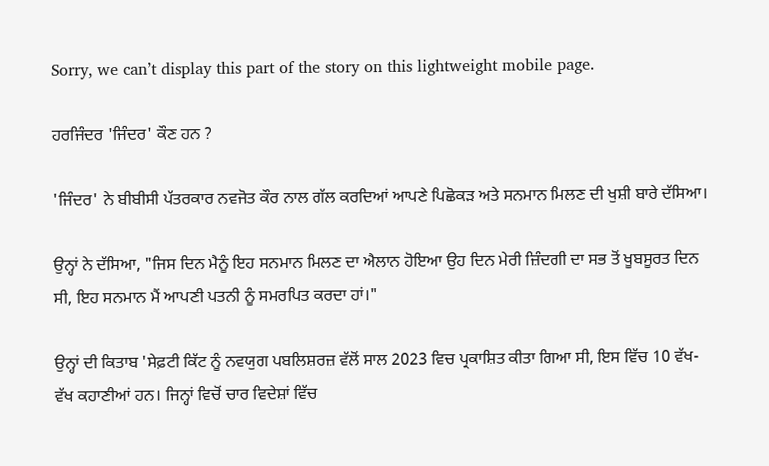Sorry, we can’t display this part of the story on this lightweight mobile page.

ਹਰਜਿੰਦਰ 'ਜਿੰਦਰ' ਕੌਣ ਹਨ ?

'ਜਿੰਦਰ' ਨੇ ਬੀਬੀਸੀ ਪੱਤਰਕਾਰ ਨਵਜੋਤ ਕੌਰ ਨਾਲ ਗੱਲ ਕਰਦਿਆਂ ਆਪਣੇ ਪਿਛੋਕੜ ਅਤੇ ਸਨਮਾਨ ਮਿਲਣ ਦੀ ਖੁਸ਼ੀ ਬਾਰੇ ਦੱਸਿਆ।

ਉਨ੍ਹਾਂ ਨੇ ਦੱਸਿਆ, "ਜਿਸ ਦਿਨ ਮੈਨੂੰ ਇਹ ਸਨਮਾਨ ਮਿਲਣ ਦਾ ਐਲਾਨ ਹੋਇਆ ਉਹ ਦਿਨ ਮੇਰੀ ਜ਼ਿੰਦਗੀ ਦਾ ਸਭ ਤੋਂ ਖੂਬਸੂਰਤ ਦਿਨ ਸੀ, ਇਹ ਸਨਮਾਨ ਮੈਂ ਆਪਣੀ ਪਤਨੀ ਨੂੰ ਸਮਰਪਿਤ ਕਰਦਾ ਹਾਂ।"

ਉਨ੍ਹਾਂ ਦੀ ਕਿਤਾਬ 'ਸੇਫ਼ਟੀ ਕਿੱਟ ਨੂੰ ਨਵਯੁਗ ਪਬਲਿਸ਼ਰਜ਼ ਵੱਲੋਂ ਸਾਲ 2023 ਵਿਚ ਪ੍ਰਕਾਸ਼ਿਤ ਕੀਤਾ ਗਿਆ ਸੀ, ਇਸ ਵਿੱਚ 10 ਵੱਖ-ਵੱਖ ਕਹਾਣੀਆਂ ਹਨ। ਜਿਨ੍ਹਾਂ ਵਿਚੋਂ ਚਾਰ ਵਿਦੇਸ਼ਾਂ ਵਿੱਚ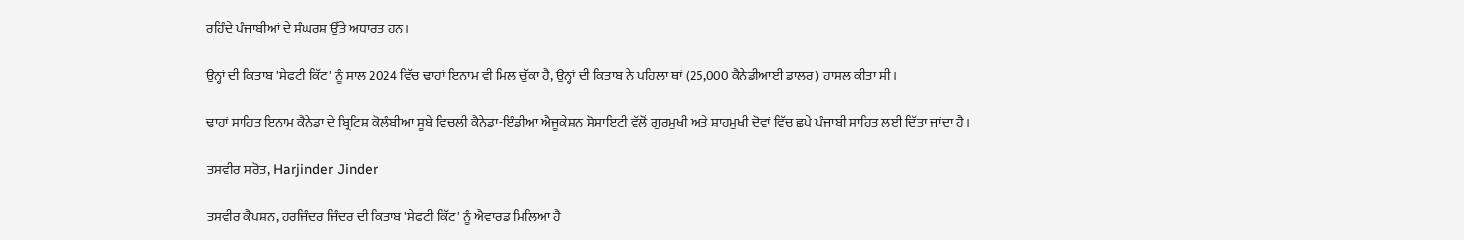ਰਹਿੰਦੇ ਪੰਜਾਬੀਆਂ ਦੇ ਸੰਘਰਸ਼ ਉੱਤੇ ਅਧਾਰਤ ਹਨ।

ਉਨ੍ਹਾਂ ਦੀ ਕਿਤਾਬ 'ਸੇਫਟੀ ਕਿੱਟ' ਨੂੰ ਸਾਲ 2024 ਵਿੱਚ ਢਾਹਾਂ ਇਨਾਮ ਵੀ ਮਿਲ ਚੁੱਕਾ ਹੈ, ਉਨ੍ਹਾਂ ਦੀ ਕਿਤਾਬ ਨੇ ਪਹਿਲਾ ਥਾਂ (25,000 ਕੈਨੇਡੀਆਈ ਡਾਲਰ) ਹਾਸਲ ਕੀਤਾ ਸੀ।

ਢਾਹਾਂ ਸਾਹਿਤ ਇਨਾਮ ਕੈਨੇਡਾ ਦੇ ਬ੍ਰਿਟਿਸ਼ ਕੋਲੰਬੀਆ ਸੂਬੇ ਵਿਚਲੀ ਕੈਨੇਡਾ-ਇੰਡੀਆ ਐਜੂਕੇਸ਼ਨ ਸੋਸਾਇਟੀ ਵੱਲੋਂ ਗੁਰਮੁਖੀ ਅਤੇ ਸ਼ਾਹਮੁਖੀ ਦੋਵਾਂ ਵਿੱਚ ਛਪੇ ਪੰਜਾਬੀ ਸਾਹਿਤ ਲਈ ਦਿੱਤਾ ਜਾਂਦਾ ਹੈ।

ਤਸਵੀਰ ਸਰੋਤ, Harjinder Jinder

ਤਸਵੀਰ ਕੈਪਸ਼ਨ, ਹਰਜਿੰਦਰ ਜਿੰਦਰ ਦੀ ਕਿਤਾਬ 'ਸੇਫਟੀ ਕਿੱਟ' ਨੂੰ ਐਵਾਰਡ ਮਿਲਿਆ ਹੈ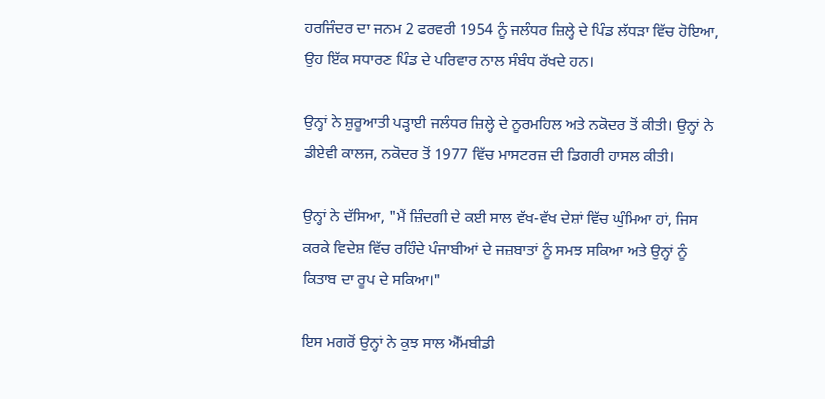ਹਰਜਿੰਦਰ ਦਾ ਜਨਮ 2 ਫਰਵਰੀ 1954 ਨੂੰ ਜਲੰਧਰ ਜ਼ਿਲ੍ਹੇ ਦੇ ਪਿੰਡ ਲੱਧੜਾ ਵਿੱਚ ਹੋਇਆ, ਉਹ ਇੱਕ ਸਧਾਰਣ ਪਿੰਡ ਦੇ ਪਰਿਵਾਰ ਨਾਲ ਸੰਬੰਧ ਰੱਖਦੇ ਹਨ।

ਉਨ੍ਹਾਂ ਨੇ ਸ਼ੁਰੂਆਤੀ ਪੜ੍ਹਾਈ ਜਲੰਧਰ ਜ਼ਿਲ੍ਹੇ ਦੇ ਨੂਰਮਹਿਲ ਅਤੇ ਨਕੋਦਰ ਤੋਂ ਕੀਤੀ। ਉਨ੍ਹਾਂ ਨੇ ਡੀਏਵੀ ਕਾਲਜ, ਨਕੋਦਰ ਤੋਂ 1977 ਵਿੱਚ ਮਾਸਟਰਜ਼ ਦੀ ਡਿਗਰੀ ਹਾਸਲ ਕੀਤੀ।

ਉਨ੍ਹਾਂ ਨੇ ਦੱਸਿਆ, "ਮੈਂ ਜ਼ਿੰਦਗੀ ਦੇ ਕਈ ਸਾਲ ਵੱਖ-ਵੱਖ ਦੇਸ਼ਾਂ ਵਿੱਚ ਘੁੰਮਿਆ ਹਾਂ, ਜਿਸ ਕਰਕੇ ਵਿਦੇਸ਼ ਵਿੱਚ ਰਹਿੰਦੇ ਪੰਜਾਬੀਆਂ ਦੇ ਜਜ਼ਬਾਤਾਂ ਨੂੰ ਸਮਝ ਸਕਿਆ ਅਤੇ ਉਨ੍ਹਾਂ ਨੂੰ ਕਿਤਾਬ ਦਾ ਰੂਪ ਦੇ ਸਕਿਆ।"

ਇਸ ਮਗਰੋਂ ਉਨ੍ਹਾਂ ਨੇ ਕੁਝ ਸਾਲ ਐੱਮਬੀਡੀ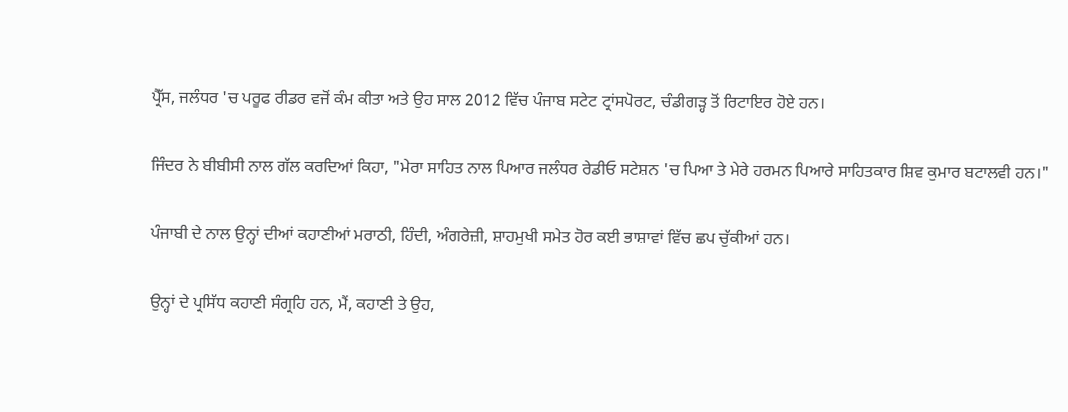ਪ੍ਰੈੱਸ, ਜਲੰਧਰ 'ਚ ਪਰੂਫ ਰੀਡਰ ਵਜੋਂ ਕੰਮ ਕੀਤਾ ਅਤੇ ਉਹ ਸਾਲ 2012 ਵਿੱਚ ਪੰਜਾਬ ਸਟੇਟ ਟ੍ਰਾਂਸਪੋਰਟ, ਚੰਡੀਗੜ੍ਹ ਤੋਂ ਰਿਟਾਇਰ ਹੋਏ ਹਨ।

ਜਿੰਦਰ ਨੇ ਬੀਬੀਸੀ ਨਾਲ ਗੱਲ ਕਰਦਿਆਂ ਕਿਹਾ, "ਮੇਰਾ ਸਾਹਿਤ ਨਾਲ ਪਿਆਰ ਜਲੰਧਰ ਰੇਡੀਓ ਸਟੇਸ਼ਨ 'ਚ ਪਿਆ ਤੇ ਮੇਰੇ ਹਰਮਨ ਪਿਆਰੇ ਸਾਹਿਤਕਾਰ ਸ਼ਿਵ ਕੁਮਾਰ ਬਟਾਲਵੀ ਹਨ।"

ਪੰਜਾਬੀ ਦੇ ਨਾਲ ਉਨ੍ਹਾਂ ਦੀਆਂ ਕਹਾਣੀਆਂ ਮਰਾਠੀ, ਹਿੰਦੀ, ਅੰਗਰੇਜ਼ੀ, ਸ਼ਾਹਮੁਖੀ ਸਮੇਤ ਹੋਰ ਕਈ ਭਾਸ਼ਾਵਾਂ ਵਿੱਚ ਛਪ ਚੁੱਕੀਆਂ ਹਨ।

ਉਨ੍ਹਾਂ ਦੇ ਪ੍ਰਸਿੱਧ ਕਹਾਣੀ ਸੰਗ੍ਰਹਿ ਹਨ, ਮੈਂ, ਕਹਾਣੀ ਤੇ ਉਹ,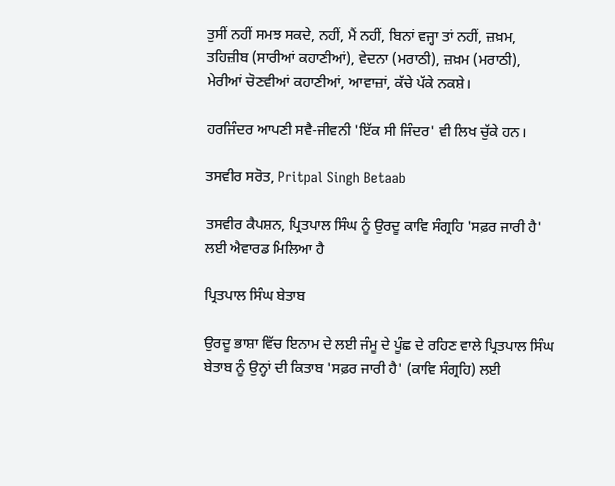ਤੁਸੀਂ ਨਹੀਂ ਸਮਝ ਸਕਦੇ, ਨਹੀਂ, ਮੈਂ ਨਹੀਂ, ਬਿਨਾਂ ਵਜ੍ਹਾ ਤਾਂ ਨਹੀਂ, ਜ਼ਖ਼ਮ, ਤਹਿਜ਼ੀਬ (ਸਾਰੀਆਂ ਕਹਾਣੀਆਂ), ਵੇਦਨਾ (ਮਰਾਠੀ), ਜ਼ਖ਼ਮ (ਮਰਾਠੀ), ਮੇਰੀਆਂ ਚੋਣਵੀਆਂ ਕਹਾਣੀਆਂ, ਆਵਾਜ਼ਾਂ, ਕੱਚੇ ਪੱਕੇ ਨਕਸ਼ੇ।

ਹਰਜਿੰਦਰ ਆਪਣੀ ਸਵੈ-ਜੀਵਨੀ 'ਇੱਕ ਸੀ ਜਿੰਦਰ' ਵੀ ਲਿਖ ਚੁੱਕੇ ਹਨ।

ਤਸਵੀਰ ਸਰੋਤ, Pritpal Singh Betaab

ਤਸਵੀਰ ਕੈਪਸ਼ਨ, ਪ੍ਰਿਤਪਾਲ ਸਿੰਘ ਨੂੰ ਉਰਦੂ ਕਾਵਿ ਸੰਗ੍ਰਹਿ 'ਸਫ਼ਰ ਜਾਰੀ ਹੈ' ਲਈ ਐਵਾਰਡ ਮਿਲਿਆ ਹੈ

ਪ੍ਰਿਤਪਾਲ ਸਿੰਘ ਬੇਤਾਬ

ਉਰਦੂ ਭਾਸ਼ਾ ਵਿੱਚ ਇਨਾਮ ਦੇ ਲਈ ਜੰਮੂ ਦੇ ਪੂੰਛ ਦੇ ਰਹਿਣ ਵਾਲੇ ਪ੍ਰਿਤਪਾਲ ਸਿੰਘ ਬੇਤਾਬ ਨੂੰ ਉਨ੍ਹਾਂ ਦੀ ਕਿਤਾਬ 'ਸਫ਼ਰ ਜਾਰੀ ਹੈ' (ਕਾਵਿ ਸੰਗ੍ਰਹਿ) ਲਈ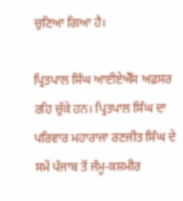ਚੁਣਿਆ ਗਿਆ ਹੈ।

ਪ੍ਰਿਤਪਾਲ ਸਿੰਘ ਆਈਏਐੱਸ ਅਫ਼ਸਰ ਰਹਿ ਚੁੱਕੇ ਹਨ। ਪ੍ਰਿਤਪਾਲ ਸਿੰਘ ਦਾ ਪਰਿਵਾਰ ਮਹਾਰਾਜਾ ਰਣਜੀਤ ਸਿੰਘ ਦੇ ਸਮੇਂ ਪੰਜਾਬ ਤੋਂ ਜੰਮੂ-ਕਸ਼ਮੀਰ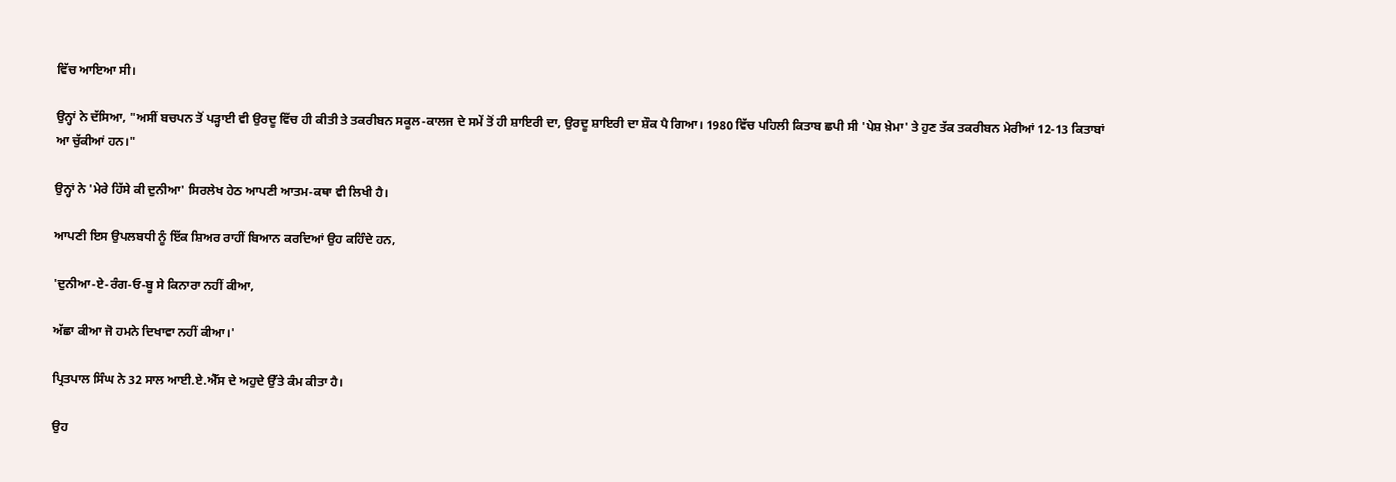ਵਿੱਚ ਆਇਆ ਸੀ।

ਉਨ੍ਹਾਂ ਨੇ ਦੱਸਿਆ, "ਅਸੀਂ ਬਚਪਨ ਤੋਂ ਪੜ੍ਹਾਈ ਵੀ ਉਰਦੂ ਵਿੱਚ ਹੀ ਕੀਤੀ ਤੇ ਤਕਰੀਬਨ ਸਕੂਲ-ਕਾਲਜ ਦੇ ਸਮੇਂ ਤੋਂ ਹੀ ਸ਼ਾਇਰੀ ਦਾ, ਉਰਦੂ ਸ਼ਾਇਰੀ ਦਾ ਸ਼ੌਕ ਪੈ ਗਿਆ। 1980 ਵਿੱਚ ਪਹਿਲੀ ਕਿਤਾਬ ਛਪੀ ਸੀ 'ਪੇਸ਼ ਖ਼ੇਮਾ' ਤੇ ਹੁਣ ਤੱਕ ਤਕਰੀਬਨ ਮੇਰੀਆਂ 12-13 ਕਿਤਾਬਾਂ ਆ ਚੁੱਕੀਆਂ ਹਨ।"

ਉਨ੍ਹਾਂ ਨੇ 'ਮੇਰੇ ਹਿੱਸੇ ਕੀ ਦੁਨੀਆ' ਸਿਰਲੇਖ ਹੇਠ ਆਪਣੀ ਆਤਮ-ਕਥਾ ਵੀ ਲਿਖੀ ਹੈ।

ਆਪਣੀ ਇਸ ਉਪਲਬਧੀ ਨੂੰ ਇੱਕ ਸ਼ਿਅਰ ਰਾਹੀਂ ਬਿਆਨ ਕਰਦਿਆਂ ਉਹ ਕਹਿੰਦੇ ਹਨ,

'ਦੁਨੀਆ-ਏ-ਰੰਗ-ਓ-ਬੂ ਸੇ ਕਿਨਾਰਾ ਨਹੀਂ ਕੀਆ,

ਅੱਛਾ ਕੀਆ ਜੋ ਹਮਨੇ ਦਿਖਾਵਾ ਨਹੀਂ ਕੀਆ।'

ਪ੍ਰਿਤਪਾਲ ਸਿੰਘ ਨੇ 32 ਸਾਲ ਆਈ.ਏ.ਐੱਸ ਦੇ ਅਹੁਦੇ ਉੱਤੇ ਕੰਮ ਕੀਤਾ ਹੈ।

ਉਹ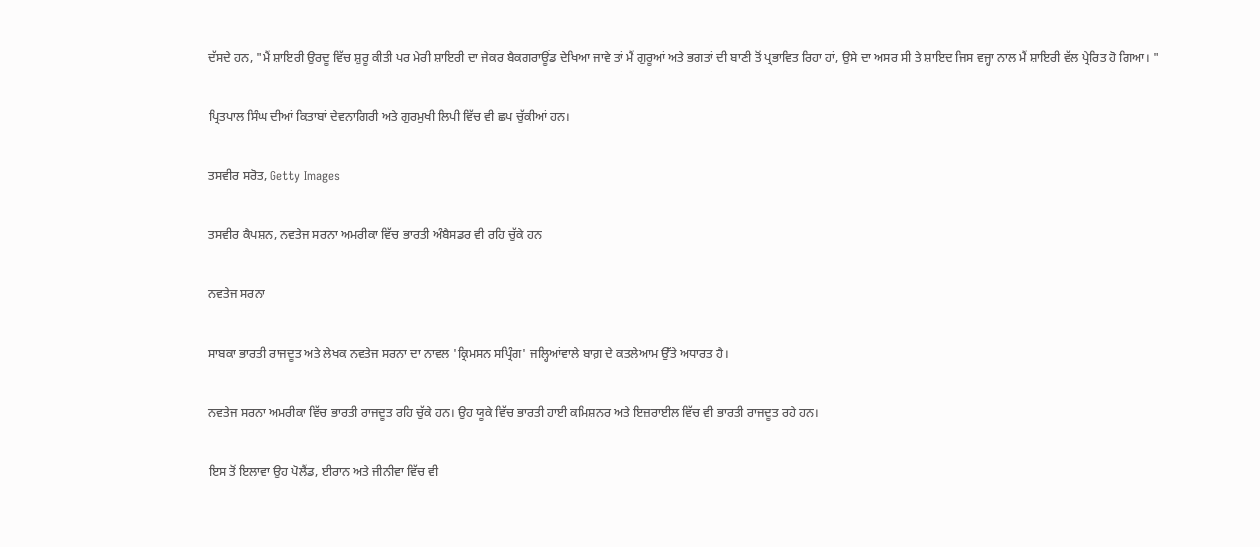ਦੱਸਦੇ ਹਨ, "ਮੈਂ ਸ਼ਾਇਰੀ ਉਰਦੂ ਵਿੱਚ ਸ਼ੁਰੂ ਕੀਤੀ ਪਰ ਮੇਰੀ ਸ਼ਾਇਰੀ ਦਾ ਜੇਕਰ ਬੈਕਗਰਾਊਂਡ ਦੇਖਿਆ ਜਾਵੇ ਤਾਂ ਮੈਂ ਗੁਰੂਆਂ ਅਤੇ ਭਗਤਾਂ ਦੀ ਬਾਣੀ ਤੋਂ ਪ੍ਰਭਾਵਿਤ ਰਿਹਾ ਹਾਂ, ਉਸੇ ਦਾ ਅਸਰ ਸੀ ਤੇ ਸ਼ਾਇਦ ਜਿਸ ਵਜ੍ਹਾ ਨਾਲ ਮੈਂ ਸ਼ਾਇਰੀ ਵੱਲ ਪ੍ਰੇਰਿਤ ਹੋ ਗਿਆ। "

ਪ੍ਰਿਤਪਾਲ ਸਿੰਘ ਦੀਆਂ ਕਿਤਾਬਾਂ ਦੇਵਨਾਗਿਰੀ ਅਤੇ ਗੁਰਮੁਖੀ ਲਿਪੀ ਵਿੱਚ ਵੀ ਛਪ ਚੁੱਕੀਆਂ ਹਨ।

ਤਸਵੀਰ ਸਰੋਤ, Getty Images

ਤਸਵੀਰ ਕੈਪਸ਼ਨ, ਨਵਤੇਜ ਸਰਨਾ ਅਮਰੀਕਾ ਵਿੱਚ ਭਾਰਤੀ ਅੰਬੈਸਡਰ ਵੀ ਰਹਿ ਚੁੱਕੇ ਹਨ

ਨਵਤੇਜ ਸਰਨਾ

ਸਾਬਕਾ ਭਾਰਤੀ ਰਾਜਦੂਤ ਅਤੇ ਲੇਖਕ ਨਵਤੇਜ ਸਰਨਾ ਦਾ ਨਾਵਲ 'ਕ੍ਰਿਮਸਨ ਸਪ੍ਰਿੰਗ' ਜਲ੍ਹਿਆਂਵਾਲੇ ਬਾਗ਼ ਦੇ ਕਤਲੇਆਮ ਉੱਤੇ ਅਧਾਰਤ ਹੈ।

ਨਵਤੇਜ ਸਰਨਾ ਅਮਰੀਕਾ ਵਿੱਚ ਭਾਰਤੀ ਰਾਜਦੂਤ ਰਹਿ ਚੁੱਕੇ ਹਨ। ਉਹ ਯੂਕੇ ਵਿੱਚ ਭਾਰਤੀ ਹਾਈ ਕਮਿਸ਼ਨਰ ਅਤੇ ਇਜ਼ਰਾਈਲ ਵਿੱਚ ਵੀ ਭਾਰਤੀ ਰਾਜਦੂਤ ਰਹੇ ਹਨ।

ਇਸ ਤੋਂ ਇਲਾਵਾ ਉਹ ਪੋਲੈਂਡ, ਈਰਾਨ ਅਤੇ ਜੀਨੀਵਾ ਵਿੱਚ ਵੀ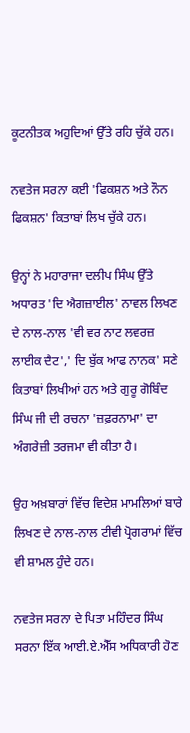ਕੂਟਨੀਤਕ ਅਹੁਦਿਆਂ ਉੱਤੇ ਰਹਿ ਚੁੱਕੇ ਹਨ।

ਨਵਤੇਜ ਸਰਨਾ ਕਈ 'ਫਿਕਸ਼ਨ ਅਤੇ ਨੌਨ ਫਿਕਸ਼ਨ' ਕਿਤਾਬਾਂ ਲਿਖ ਚੁੱਕੇ ਹਨ।

ਉਨ੍ਹਾਂ ਨੇ ਮਹਾਰਾਜਾ ਦਲੀਪ ਸਿੰਘ ਉੱਤੇ ਅਧਾਰਤ 'ਦਿ ਐਗਜ਼ਾਈਲ' ਨਾਵਲ ਲਿਖਣ ਦੇ ਨਾਲ-ਨਾਲ 'ਵੀ ਵਰ ਨਾਟ ਲਵਰਜ਼ ਲਾਈਕ ਦੈਟ',' ਦਿ ਬੁੱਕ ਆਫ ਨਾਨਕ' ਸਣੇ ਕਿਤਾਬਾਂ ਲਿਖੀਆਂ ਹਨ ਅਤੇ ਗੁਰੂ ਗੋਬਿੰਦ ਸਿੰਘ ਜੀ ਦੀ ਰਚਨਾ 'ਜ਼ਫ਼ਰਨਾਮਾ' ਦਾ ਅੰਗਰੇਜ਼ੀ ਤਰਜਮਾ ਵੀ ਕੀਤਾ ਹੈ।

ਉਹ ਅਖ਼ਬਾਰਾਂ ਵਿੱਚ ਵਿਦੇਸ਼ ਮਾਮਲਿਆਂ ਬਾਰੇ ਲਿਖਣ ਦੇ ਨਾਲ-ਨਾਲ ਟੀਵੀ ਪ੍ਰੋਗਰਾਮਾਂ ਵਿੱਚ ਵੀ ਸ਼ਾਮਲ ਹੁੰਦੇ ਹਨ।

ਨਵਤੇਜ ਸਰਨਾ ਦੇ ਪਿਤਾ ਮਹਿੰਦਰ ਸਿੰਘ ਸਰਨਾ ਇੱਕ ਆਈ.ਏ.ਐੱਸ ਅਧਿਕਾਰੀ ਹੋਣ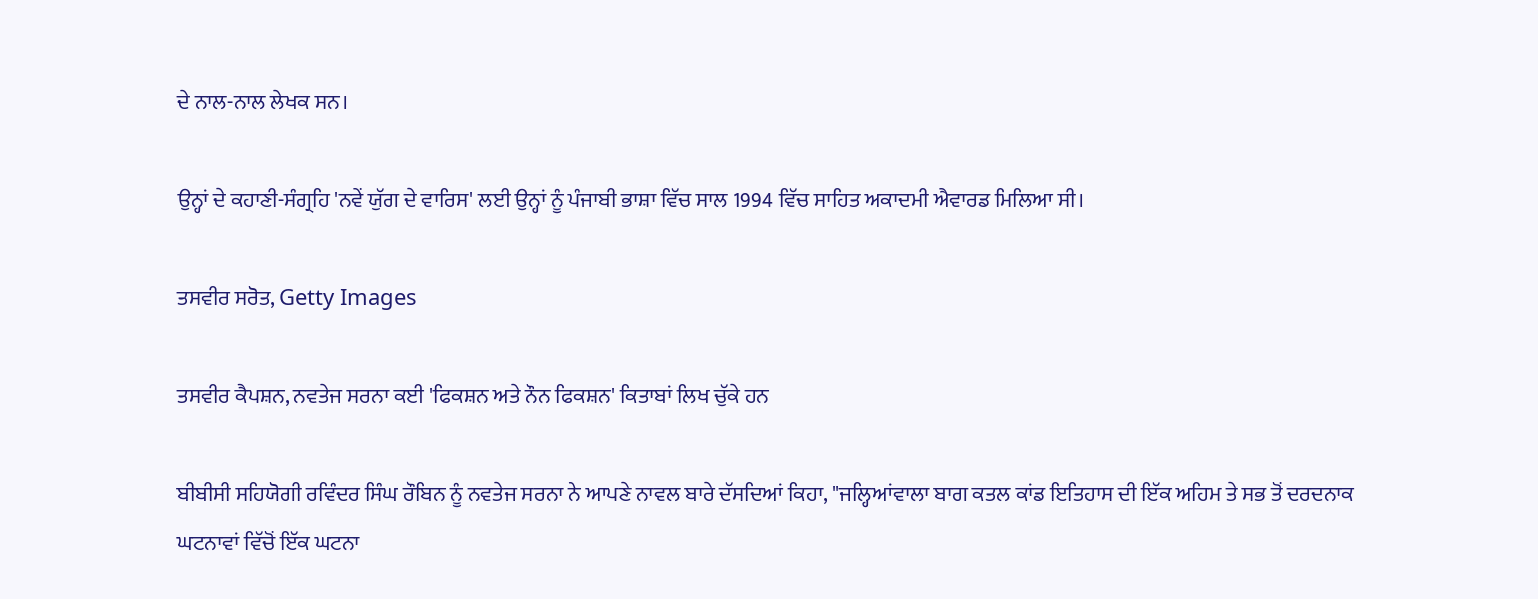ਦੇ ਨਾਲ-ਨਾਲ ਲੇਖਕ ਸਨ।

ਉਨ੍ਹਾਂ ਦੇ ਕਹਾਣੀ-ਸੰਗ੍ਰਹਿ 'ਨਵੇਂ ਯੁੱਗ ਦੇ ਵਾਰਿਸ' ਲਈ ਉਨ੍ਹਾਂ ਨੂੰ ਪੰਜਾਬੀ ਭਾਸ਼ਾ ਵਿੱਚ ਸਾਲ 1994 ਵਿੱਚ ਸਾਹਿਤ ਅਕਾਦਮੀ ਐਵਾਰਡ ਮਿਲਿਆ ਸੀ।

ਤਸਵੀਰ ਸਰੋਤ, Getty Images

ਤਸਵੀਰ ਕੈਪਸ਼ਨ, ਨਵਤੇਜ ਸਰਨਾ ਕਈ 'ਫਿਕਸ਼ਨ ਅਤੇ ਨੌਨ ਫਿਕਸ਼ਨ' ਕਿਤਾਬਾਂ ਲਿਖ ਚੁੱਕੇ ਹਨ

ਬੀਬੀਸੀ ਸਹਿਯੋਗੀ ਰਵਿੰਦਰ ਸਿੰਘ ਰੌਬਿਨ ਨੂੰ ਨਵਤੇਜ ਸਰਨਾ ਨੇ ਆਪਣੇ ਨਾਵਲ ਬਾਰੇ ਦੱਸਦਿਆਂ ਕਿਹਾ, "ਜਲ੍ਹਿਆਂਵਾਲਾ ਬਾਗ ਕਤਲ ਕਾਂਡ ਇਤਿਹਾਸ ਦੀ ਇੱਕ ਅਹਿਮ ਤੇ ਸਭ ਤੋਂ ਦਰਦਨਾਕ ਘਟਨਾਵਾਂ ਵਿੱਚੋਂ ਇੱਕ ਘਟਨਾ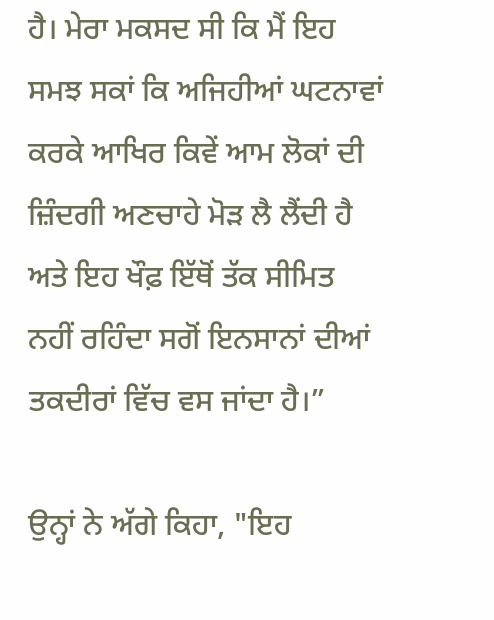ਹੈ। ਮੇਰਾ ਮਕਸਦ ਸੀ ਕਿ ਮੈਂ ਇਹ ਸਮਝ ਸਕਾਂ ਕਿ ਅਜਿਹੀਆਂ ਘਟਨਾਵਾਂ ਕਰਕੇ ਆਖਿਰ ਕਿਵੇਂ ਆਮ ਲੋਕਾਂ ਦੀ ਜ਼ਿੰਦਗੀ ਅਣਚਾਹੇ ਮੋੜ ਲੈ ਲੈਂਦੀ ਹੈ ਅਤੇ ਇਹ ਖੌਫ਼ ਇੱਥੋਂ ਤੱਕ ਸੀਮਿਤ ਨਹੀਂ ਰਹਿੰਦਾ ਸਗੋਂ ਇਨਸਾਨਾਂ ਦੀਆਂ ਤਕਦੀਰਾਂ ਵਿੱਚ ਵਸ ਜਾਂਦਾ ਹੈ।”

ਉਨ੍ਹਾਂ ਨੇ ਅੱਗੇ ਕਿਹਾ, "ਇਹ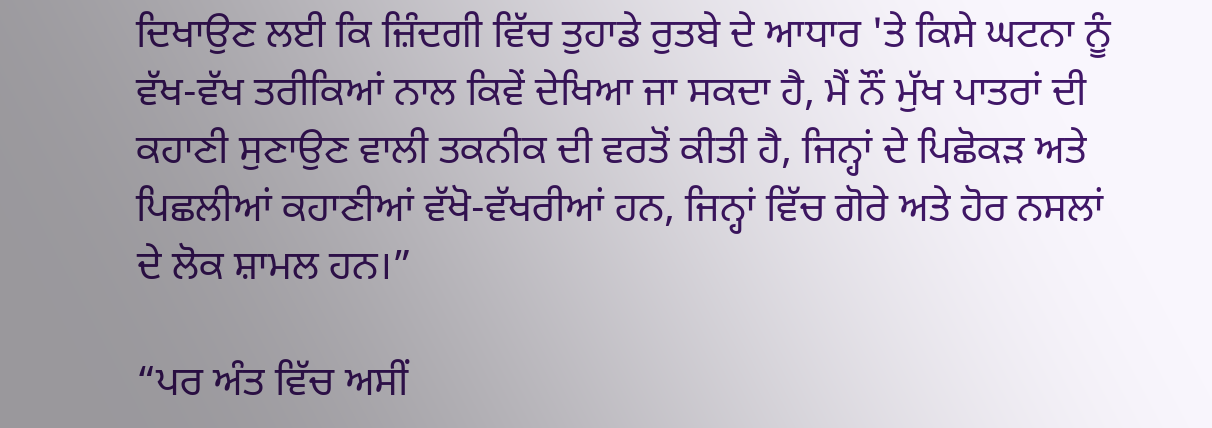ਦਿਖਾਉਣ ਲਈ ਕਿ ਜ਼ਿੰਦਗੀ ਵਿੱਚ ਤੁਹਾਡੇ ਰੁਤਬੇ ਦੇ ਆਧਾਰ 'ਤੇ ਕਿਸੇ ਘਟਨਾ ਨੂੰ ਵੱਖ-ਵੱਖ ਤਰੀਕਿਆਂ ਨਾਲ ਕਿਵੇਂ ਦੇਖਿਆ ਜਾ ਸਕਦਾ ਹੈ, ਮੈਂ ਨੌਂ ਮੁੱਖ ਪਾਤਰਾਂ ਦੀ ਕਹਾਣੀ ਸੁਣਾਉਣ ਵਾਲੀ ਤਕਨੀਕ ਦੀ ਵਰਤੋਂ ਕੀਤੀ ਹੈ, ਜਿਨ੍ਹਾਂ ਦੇ ਪਿਛੋਕੜ ਅਤੇ ਪਿਛਲੀਆਂ ਕਹਾਣੀਆਂ ਵੱਖੋ-ਵੱਖਰੀਆਂ ਹਨ, ਜਿਨ੍ਹਾਂ ਵਿੱਚ ਗੋਰੇ ਅਤੇ ਹੋਰ ਨਸਲਾਂ ਦੇ ਲੋਕ ਸ਼ਾਮਲ ਹਨ।”

“ਪਰ ਅੰਤ ਵਿੱਚ ਅਸੀਂ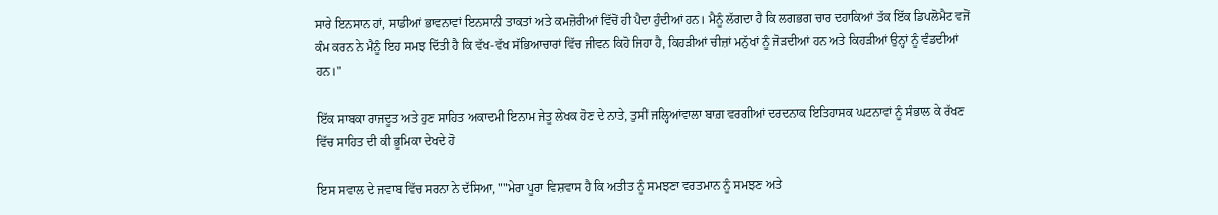ਸਾਰੇ ਇਨਸਾਨ ਹਾਂ, ਸਾਡੀਆਂ ਭਾਵਨਾਵਾਂ ਇਨਸਾਨੀ ਤਾਕਤਾਂ ਅਤੇ ਕਮਜ਼ੋਰੀਆਂ ਵਿੱਚੋਂ ਹੀ ਪੈਦਾ ਹੁੰਦੀਆਂ ਹਨ। ਮੈਨੂੰ ਲੱਗਦਾ ਹੈ ਕਿ ਲਗਭਗ ਚਾਰ ਦਹਾਕਿਆਂ ਤੱਕ ਇੱਕ ਡਿਪਲੋਮੈਟ ਵਜੋਂ ਕੰਮ ਕਰਨ ਨੇ ਮੈਨੂੰ ਇਹ ਸਮਝ ਦਿੱਤੀ ਹੈ ਕਿ ਵੱਖ-ਵੱਖ ਸੱਭਿਆਚਾਰਾਂ ਵਿੱਚ ਜੀਵਨ ਕਿਹੋ ਜਿਹਾ ਹੈ, ਕਿਹੜੀਆਂ ਚੀਜ਼ਾਂ ਮਨੁੱਖਾਂ ਨੂੰ ਜੋੜਦੀਆਂ ਹਨ ਅਤੇ ਕਿਹੜੀਆਂ ਉਨ੍ਹਾਂ ਨੂੰ ਵੰਡਦੀਆਂ ਹਨ।"

ਇੱਕ ਸਾਬਕਾ ਰਾਜਦੂਤ ਅਤੇ ਹੁਣ ਸਾਹਿਤ ਅਕਾਦਮੀ ਇਨਾਮ ਜੇਤੂ ਲੇਖਕ ਹੋਣ ਦੇ ਨਾਤੇ, ਤੁਸੀਂ ਜਲ੍ਹਿਆਂਵਾਲਾ ਬਾਗ਼ ਵਰਗੀਆਂ ਦਰਦਨਾਕ ਇਤਿਹਾਸਕ ਘਟਨਾਵਾਂ ਨੂੰ ਸੰਭਾਲ ਕੇ ਰੱਖਣ ਵਿੱਚ ਸਾਹਿਤ ਦੀ ਕੀ ਭੂਮਿਕਾ ਦੇਖਦੇ ਹੋ

ਇਸ ਸਵਾਲ ਦੇ ਜਵਾਬ ਵਿੱਚ ਸਰਨਾ ਨੇ ਦੱਸਿਆ, ""ਮੇਰਾ ਪੂਰਾ ਵਿਸ਼ਵਾਸ ਹੈ ਕਿ ਅਤੀਤ ਨੂੰ ਸਮਝਣਾ ਵਰਤਮਾਨ ਨੂੰ ਸਮਝਣ ਅਤੇ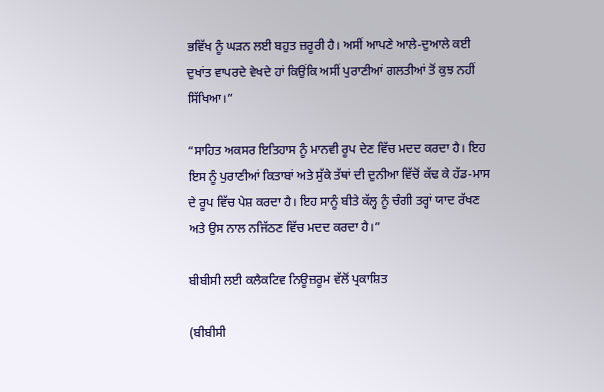ਭਵਿੱਖ ਨੂੰ ਘੜਨ ਲਈ ਬਹੁਤ ਜ਼ਰੂਰੀ ਹੈ। ਅਸੀਂ ਆਪਣੇ ਆਲੇ-ਦੁਆਲੇ ਕਈ ਦੁਖਾਂਤ ਵਾਪਰਦੇ ਵੇਖਦੇ ਹਾਂ ਕਿਉਂਕਿ ਅਸੀਂ ਪੁਰਾਣੀਆਂ ਗਲਤੀਆਂ ਤੋਂ ਕੁਝ ਨਹੀਂ ਸਿੱਖਿਆ।”

“ਸਾਹਿਤ ਅਕਸਰ ਇਤਿਹਾਸ ਨੂੰ ਮਾਨਵੀ ਰੂਪ ਦੇਣ ਵਿੱਚ ਮਦਦ ਕਰਦਾ ਹੈ। ਇਹ ਇਸ ਨੂੰ ਪੁਰਾਣੀਆਂ ਕਿਤਾਬਾਂ ਅਤੇ ਸੁੱਕੇ ਤੱਥਾਂ ਦੀ ਦੁਨੀਆ ਵਿੱਚੋਂ ਕੱਢ ਕੇ ਹੱਡ-ਮਾਸ ਦੇ ਰੂਪ ਵਿੱਚ ਪੇਸ਼ ਕਰਦਾ ਹੈ। ਇਹ ਸਾਨੂੰ ਬੀਤੇ ਕੱਲ੍ਹ ਨੂੰ ਚੰਗੀ ਤਰ੍ਹਾਂ ਯਾਦ ਰੱਖਣ ਅਤੇ ਉਸ ਨਾਲ ਨਜਿੱਠਣ ਵਿੱਚ ਮਦਦ ਕਰਦਾ ਹੈ।”

ਬੀਬੀਸੀ ਲਈ ਕਲੈਕਟਿਵ ਨਿਊਜ਼ਰੂਮ ਵੱਲੋਂ ਪ੍ਰਕਾਸ਼ਿਤ

(ਬੀਬੀਸੀ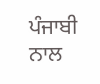ਪੰਜਾਬੀ ਨਾਲ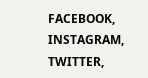FACEBOOK, INSTAGRAM, TWITTER,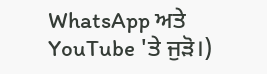WhatsApp ਅਤੇ YouTube 'ਤੇ ਜੁੜੋ।)